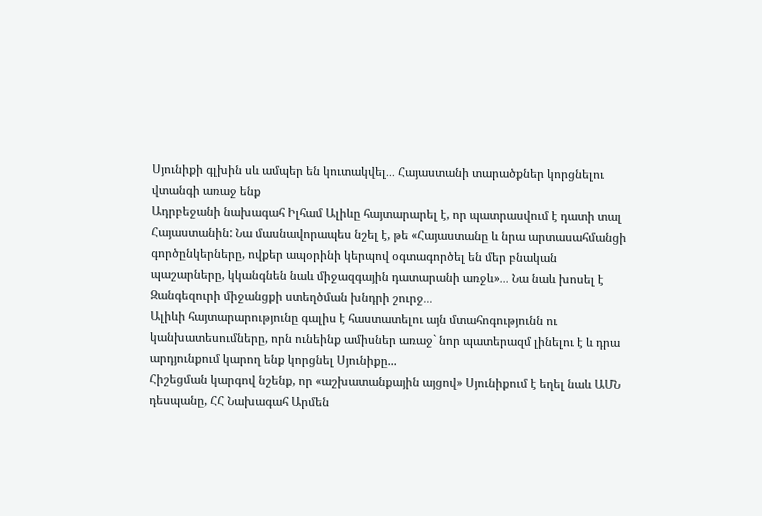Սյունիքի գլխին սև ամպեր են կուտակվել․․․ Հայաստանի տարածքներ կորցնելու վտանգի առաջ ենք
Ադրբեջանի նախագահ Իլհամ Ալիևը հայտարարել է, որ պատրասվում է դատի տալ Հայաստանին: Նա մասնավորապես նշել է, թե «Հայաստանը և նրա արտասահմանցի գործընկերները, ովքեր ապօրինի կերպով օգտագործել են մեր բնական պաշարները, կկանգնեն նաև միջազգային դատարանի առջև»․․․ Նա նաև խոսել է Զանգեզուրի միջանցքի ստեղծման խնդրի շուրջ․․․
Ալիևի հայտարարությունը գալիս է հաստատելու այն մտահոգությունն ու կանխատեսումները, որն ունեինք ամիսներ առաջ` նոր պատերազմ լինելու է և դրա արդյունքում կարող ենք կորցնել Սյունիքը...
Հիշեցման կարգով նշենք, որ «աշխատանքային այցով» Սյունիքում է եղել նաև ԱՄՆ դեսպանը, ՀՀ Նախագահ Արմեն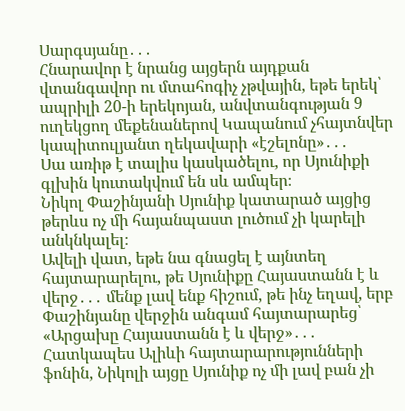Սարգսյանը․․․
Հնարավոր է նրանց այցերն այդքան վտանգավոր ու մտահոգիչ չթվային, եթե երեկ՝ ապրիլի 20-ի երեկոյան, անվտանգության 9 ուղեկցող մեքենաներով Կապանում չհայտնվեր կապիտուլյանտ ղեկավարի «էշելոնը»․․․
Սա առիթ է տալիս կասկածելու, որ Սյունիքի գլխին կուտակվում են սև ամպեր։
Նիկոլ Փաշինյանի Սյունիք կատարած այցից թերևս ոչ մի հայանպաստ լուծում չի կարելի անկնկալել։
Ավելի վատ, եթե նա գնացել է այնտեղ հայտարարելու, թե Սյունիքը Հայաստանն է և վերջ․․․ մենք լավ ենք հիշում, թե ինչ եղավ, երբ Փաշինյանը վերջին անգամ հայտարարեց՝ «Արցախը Հայաստանն է և վերջ»․․․
Հատկապես Ալիևի հայտարարությունների ֆոնին, Նիկոլի այցը Սյունիք ոչ մի լավ բան չի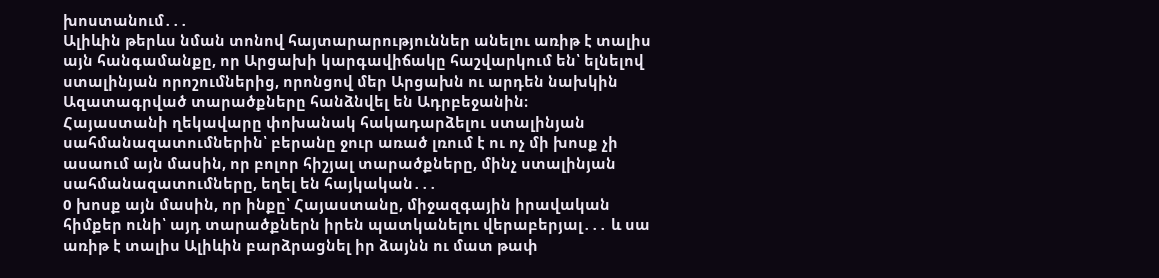խոստանում․․․
Ալիևին թերևս նման տոնով հայտարարություններ անելու առիթ է տալիս այն հանգամանքը, որ Արցախի կարգավիճակը հաշվարկում են՝ ելնելով ստալինյան որոշումներից, որոնցով մեր Արցախն ու արդեն նախկին Ազատագրված տարածքները հանձնվել են Ադրբեջանին։
Հայաստանի ղեկավարը փոխանակ հակադարձելու ստալինյան սահմանազատումներին՝ բերանը ջուր առած լռում է ու ոչ մի խոսք չի ասաում այն մասին, որ բոլոր հիշյալ տարածքները, մինչ ստալինյան սահմանազատումները, եղել են հայկական․․․
0 խոսք այն մասին, որ ինքը՝ Հայաստանը, միջազգային իրավական հիմքեր ունի՝ այդ տարածքներն իրեն պատկանելու վերաբերյալ․․․ և սա առիթ է տալիս Ալիևին բարձրացնել իր ձայնն ու մատ թափ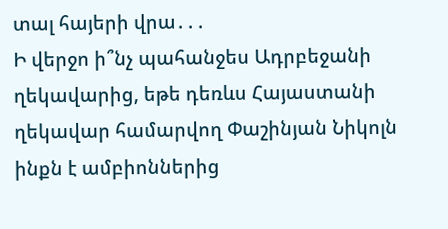տալ հայերի վրա․․․
Ի վերջո ի՞նչ պահանջես Ադրբեջանի ղեկավարից, եթե դեռևս Հայաստանի ղեկավար համարվող Փաշինյան Նիկոլն ինքն է ամբիոններից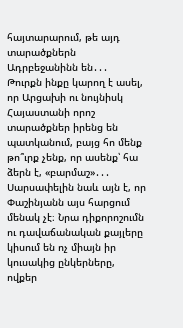հայտարարում, թե այդ տարածքներն Ադրբեջանինն են․․․
Թուրքն ինքը կարող է ասել, որ Արցախի ու նույնիսկ Հայաստանի որոշ տարածքներ իրենց են պատկանում, բայց հո մենք թո՞ւրք չենք, որ ասենք՝ հա ձերն է, «բարմաշ»․․․
Սարսափելին նաև այն է, որ Փաշինյանն այս հարցում մենակ չէ։ Նրա դիքորոշումն ու դավաճանական քայլերը կիսում են ոչ միայն իր կուսակից ընկերները, ովքեր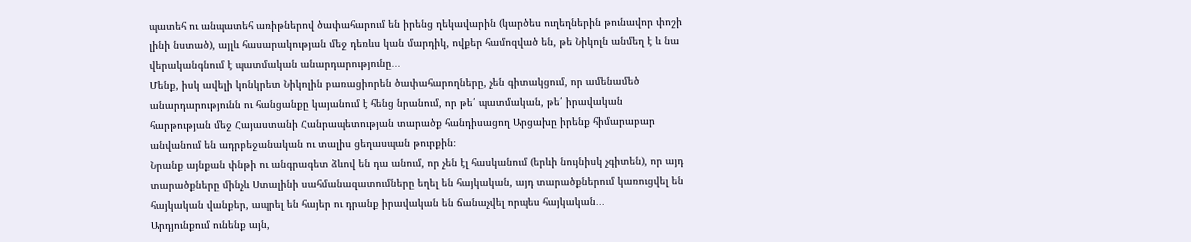պատեհ ու անպատեհ առիթներով ծափահարում են իրենց ղեկավարին (կարծես ուղեղներին թունավոր փոշի լինի նստած), այլև հասարակության մեջ դեռևս կան մարդիկ, ովքեր համոզված են, թե Նիկոլն անմեղ է և նա վերականգնում է պատմական անարդարությունը․․․
Մենք, իսկ ավելի կոնկրետ Նիկոլին բառացիորեն ծափահարողները, չեն գիտակցում, որ ամենամեծ անարդարությունն ու հանցանքը կայանում է հենց նրանում, որ թե՛ պատմական, թե՛ իրավական հարթության մեջ Հայաստանի Հանրապետության տարածք հանդիսացող Արցախը իրենք հիմարաբար անվանում են ադրբեջանական ու տալիս ցեղասպան թուրքին։
Նրանք այնքան փնթի ու անգրագետ ձևով են դա անում, որ չեն էլ հասկանում (երևի նույնիսկ չգիտեն), որ այդ տարածքները մինչև Ստալինի սահմանազատումները եղել են հայկական, այդ տարածքներում կառուցվել են հայկական վանքեր, ապրել են հայեր ու դրանք իրավական են ճանաչվել որպես հայկական․․․
Արդյունքում ունենք այն,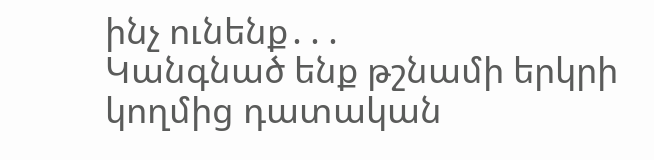ինչ ունենք․․․
Կանգնած ենք թշնամի երկրի կողմից դատական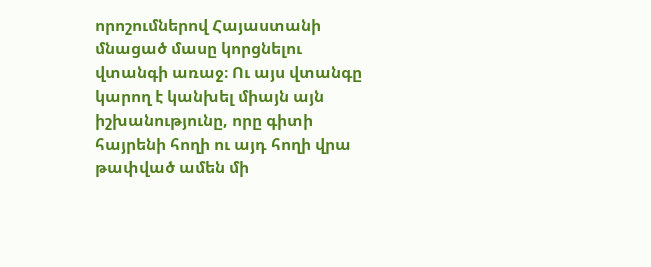որոշումներով Հայաստանի մնացած մասը կորցնելու վտանգի առաջ։ Ու այս վտանգը կարող է կանխել միայն այն իշխանությունը, որը գիտի հայրենի հողի ու այդ հողի վրա թափված ամեն մի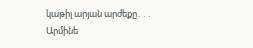կաթիլ արյան արժեքը․․․
Արմինե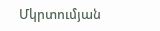Մկրտումյան